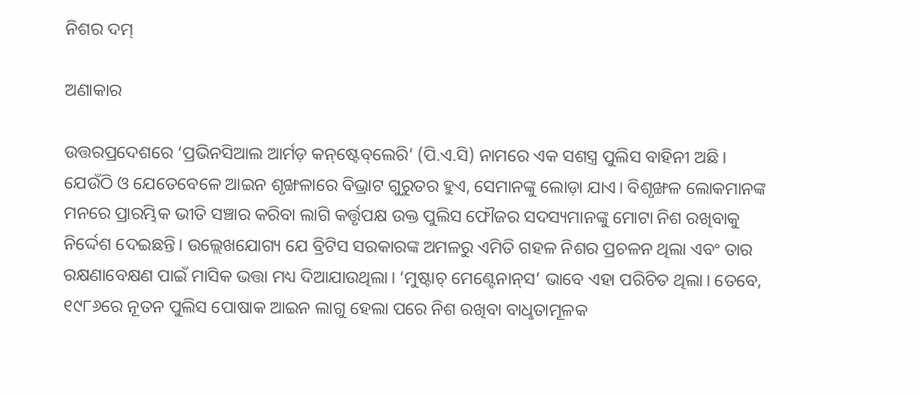ନିଶର ଦମ୍‌

ଅଣାକାର

ଉତ୍ତରପ୍ରଦେଶରେ ‘ପ୍ରଭିନସିଆଲ ଆର୍ମଡ଼ କନ୍‌ଷ୍ଟେବ୍‌ଲେରି’ (ପି.ଏ.ସି) ନାମରେ ଏକ ସଶସ୍ତ୍ର ପୁଲିସ ବାହିନୀ ଅଛି। ଯେଉଁଠି ଓ ଯେତେବେଳେ ଆଇନ ଶୃଙ୍ଖଳାରେ ବିଭ୍ରାଟ ଗୁରୁତର ହୁଏ, ସେମାନଙ୍କୁ ଲୋଡ଼ା ଯାଏ। ବିଶୃଙ୍ଖଳ ଲୋକମାନଙ୍କ ମନରେ ପ୍ରାରମ୍ଭିକ ଭୀତି ସଞ୍ଚାର କରିବା ଲାଗି କର୍ତ୍ତୃପକ୍ଷ ଉକ୍ତ ପୁଲିସ ଫୌଜର ସଦସ୍ୟମାନଙ୍କୁ ମୋଟା ନିଶ ରଖିବାକୁ ନିର୍ଦ୍ଦେଶ ଦେଇଛନ୍ତି। ଉଲ୍ଲେଖଯୋଗ୍ୟ ଯେ ବ୍ରିଟିସ ସରକାରଙ୍କ ଅମଳରୁ ଏମିତି ଗହଳ ନିଶର ପ୍ରଚଳନ ଥିଲା ଏବଂ ତାର ରକ୍ଷଣାବେକ୍ଷଣ ପାଇଁ ମାସିକ ଭତ୍ତା ମଧ୍ୟ ଦିଆଯାଉଥିଲା। ‘ମୁଷ୍ଟାଚ୍‌ ମେଣ୍ଟେନାନ୍‌ସ’ ଭାବେ ଏହା ପରିଚିତ ଥିଲା। ତେବେ, ୧୯୮୬ରେ ନୂତନ ପୁଲିସ ପୋଷାକ ଆଇନ ଲାଗୁ ହେଲା ପରେ ନିଶ ରଖିବା ବାଧୢତାମୂଳକ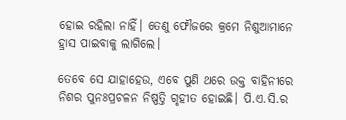ହୋଇ ରହିଲା ନାହିଁ। ତେଣୁ ଫୌଜରେ କ୍ରମେ ନିଶୁଆମାନେ ହ୍ରାସ ପାଇବାକୁ ଲାଗିଲେ।

ତେବେ ସେ ଯାହାହେଉ, ଏବେ ପୁଣି ଥରେ ଉକ୍ତ ବାହିନୀରେ ନିଶର ପୁନଃପ୍ରଚଳନ ନିଷ୍ପତ୍ତି ଗୃହୀତ ହୋଇଛି। ପି.ଏ.ସି.ର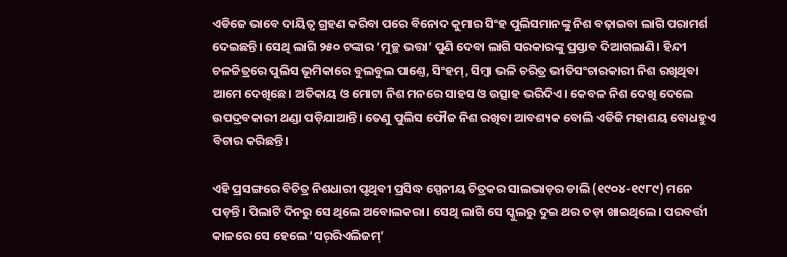ଏଡିଜେ ଭାବେ ଦାୟିତ୍ବ ଗ୍ରହଣ କରିବା ପରେ ବିନୋଦ କୁମାର ସିଂହ ପୁଲିସମାନଙ୍କୁ ନିଶ ବଢ଼ାଇବା ଲାଗି ପରାମର୍ଶ ଦେଇଛନ୍ତି। ସେଥି ଲାଗି ୨୫୦ ଟଙ୍କାର ‘ମୁଚ୍ଛ ଭତ୍ତା’ ପୁଣି ଦେବା ଲାଗି ସରକାରଙ୍କୁ ପ୍ରସ୍ତାବ ଦିଆଗଲାଣି। ହିନ୍ଦୀ ଚଳଚ୍ଚିତ୍ରରେ ପୁଲିସ ଭୂମିକାରେ ବୁଲବୁଲ ପାଣ୍ତେ, ସିଂହମ୍‌, ସିମ୍ବା ଭଳି ଚରିତ୍ର ଭୀତିସଂଚାରକାରୀ ନିଶ ରଖିଥିବା ଆମେ ଦେଖିଛେ। ଅତିକାୟ ଓ ମୋଟା ନିଶ ମନରେ ସାହସ ଓ ଉତ୍ସାହ ଭରିଦିଏ। କେବଳ ନିଶ ଦେଖି ଦେଲେ ଉପଦ୍ରବକାରୀ ଥଣ୍ଡା ପଡ଼ିଯାଆନ୍ତି। ତେଣୁ ପୁଲିସ ଫୌଜ ନିଶ ରଖିବା ଆବଶ୍ୟକ ବୋଲି ଏଡିଜି ମହାଶୟ ବୋଧହୁଏ ବିଚାର କରିଛନ୍ତି।

ଏହି ପ୍ରସଙ୍ଗରେ ବିଚିତ୍ର ନିଶଧାରୀ ପୃଥିବୀ ପ୍ରସିଦ୍ଧ ସ୍ପେନୀୟ ଚିତ୍ରକର ସାଲଭାଡ଼ର ଡାଲି (୧୯୦୪-୧୯୮୯) ମନେ ପଡ଼ନ୍ତି। ପିଲାଟି ଦିନରୁ ସେ ଥିଲେ ଅବୋଲକରା। ସେଥି ଲାଗି ସେ ସ୍କୁଲରୁ ଦୁଇ ଥର ତଡ଼ା ଖାଇଥିଲେ। ପରବର୍ତ୍ତୀ କାଳରେ ସେ ହେଲେ ‘ସର୍‌ରିଏଲିଜମ୍‌’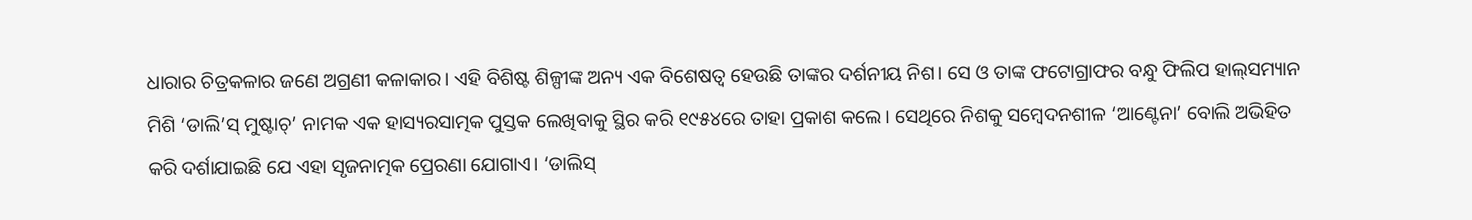ଧାରାର ଚିତ୍ରକଳାର ଜଣେ ଅଗ୍ରଣୀ କଳାକାର। ଏହି ବିଶିଷ୍ଟ ଶିଳ୍ପୀଙ୍କ ଅନ୍ୟ ଏକ ବିଶେଷତ୍ବ ହେଉଛି ତାଙ୍କର ଦର୍ଶନୀୟ ନିଶ। ସେ ଓ ତାଙ୍କ ଫଟୋଗ୍ରାଫର ବନ୍ଧୁ ଫିଲିପ ହାଲ୍‌ସମ୍ୟାନ ମିଶି ‘ଡାଲି’ସ୍‌ ମୁଷ୍ଟାଚ୍‌’ ନାମକ ଏକ ହାସ୍ୟରସାତ୍ମକ ପୁସ୍ତକ ଲେଖିବାକୁ ସ୍ଥିର କରି ୧୯୫୪ରେ ତାହା ପ୍ରକାଶ କଲେ। ସେଥିରେ ନିଶକୁ ସମ୍ବେଦନଶୀଳ ‘ଆଣ୍ଟେନା’ ବୋଲି ଅଭିହିତ କରି ଦର୍ଶାଯାଇଛି ଯେ ଏହା ସୃଜନାତ୍ମକ ପ୍ରେରଣା ଯୋଗାଏ। ‘ଡାଲିସ୍‌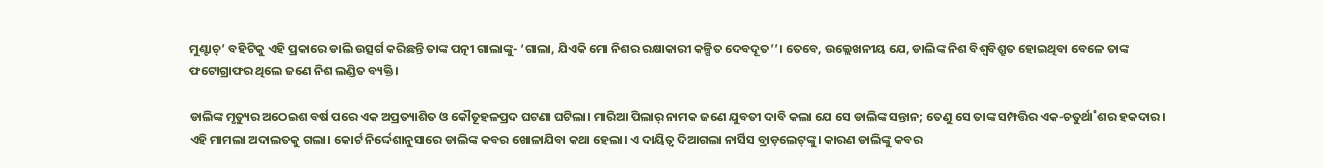ମୁଣ୍ଟାଚ୍‌’ ବହିଟିକୁ ଏହି ପ୍ରକାରେ ଡାଲି ଉତ୍ସର୍ଗ କରିଛନ୍ତି ତାଙ୍କ ପତ୍ନୀ ଗାଲାଙ୍କୁ- ‘ଗାଲା, ଯିଏକି ମୋ ନିଶର ରକ୍ଷାକାରୀ କଳ୍ପିତ ଦେବଦୂତ’’। ତେବେ, ଉଲ୍ଲେଖନୀୟ ଯେ, ଡାଲିଙ୍କ ନିଶ ବିଶ୍ବବିଶ୍ରୁତ ହୋଇଥିବା ବେଳେ ତାଙ୍କ ଫଟୋଗ୍ରାଫର ଥିଲେ ଜଣେ ନିଶ ଲଣ୍ଡିତ ବ୍ୟକ୍ତି।

ଡାଲିଙ୍କ ମୃତ୍ୟୁର ଅଠେଇଶ ବର୍ଷ ପରେ ଏକ ଅପ୍ରତ୍ୟାଶିତ ଓ କୌତୂହଳପ୍ରଦ ଘଟଣା ଘଟିଲା। ମାରିଆ ପିଲାର‌୍‌ ନାମକ ଜଣେ ଯୁବତୀ ଦାବି କଲା ଯେ ସେ ଡାଲିଙ୍କ ସନ୍ତାନ; ତେଣୁ ସେ ତାଙ୍କ ସମ୍ପତ୍ତିର ଏକ-ଚତୁର୍ଥା˚ଶର ହକଦାର। ଏହି ମାମଲା ଅଦାଲତକୁ ଗଲା। କୋର୍ଟ ନିର୍ଦ୍ଦେଶାନୁସାରେ ଡାଲିଙ୍କ କବର ଖୋଳାଯିବା କଥା ହେଲା। ଏ ଦାୟିତ୍ବ ଦିଆଗଲା ନାର୍ସିସ ବ୍ରାଡ଼ଲେଟ୍‌ଙ୍କୁ। କାରଣ ଡାଲିଙ୍କୁ କବର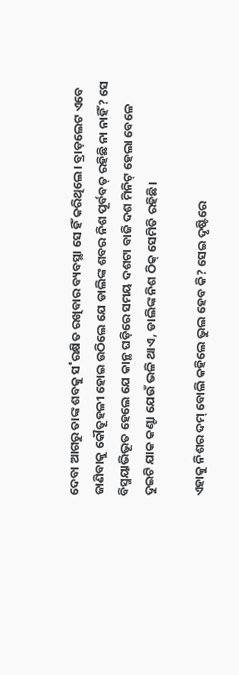ଦେବା ଆଗରୁ ତାଙ୍କ ଶବକୁ ସ˚ରକ୍ଷିତ ରଖିବାର ବ୍ୟବସ୍ଥା ସେ ହିଁ କରିଥିଲେ। ବ୍ରାଡ଼ଲେଟ ଏବେ ଜାଣିବାକୁ କୌତୂହଳୀ ହୋଇ ଉଠିଲେ ଯେ ଡାଲିଙ୍କ ଶବର ନିଶ ପୂର୍ବବତ୍‌ ରହିଛି ନା ନାହିଁ? ସେ ବିସ୍ମୟାଭିଭୂତ ହେଲେ ଯେ କାନ୍ଥ ଘଡ଼ିରେ ସମୟ ଦଶଟା ବାଜି ଦଶ ମିନିଟ୍‌ ହେଲା ବେଳେ ଦୁଇଟି ଯାକ କଣ୍ଟା ଯେଉଁ ଭଳି ଥାଏ, ଡାଲିଙ୍କ ନିଶ ଠିକ୍‌ ସେମିତି ରହିଛି।

ଏହାକୁ ନିଶର ଦମ୍‌ ବୋଲି କହିଲେ ଭୁଲ ହେବ କି? ସେଇ ଦୃଷ୍ଟିରେ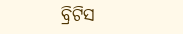ବ୍ରିଟିସ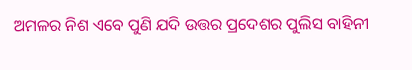ଅମଳର ନିଶ ଏବେ ପୁଣି ଯଦି ଉତ୍ତର ପ୍ରଦେଶର ପୁଲିସ ବାହିନୀ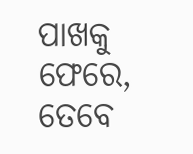ପାଖକୁ ଫେରେ, ତେବେ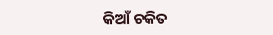କିଆଁ ଚକିତ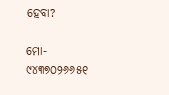ହେବା?

ମୋ- ୯୪୩୭୦୨୬୬୫୧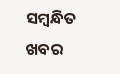ସମ୍ବନ୍ଧିତ ଖବର